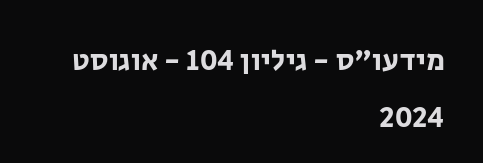מידעו"ס - גיליון 104 - אוגוסט 2024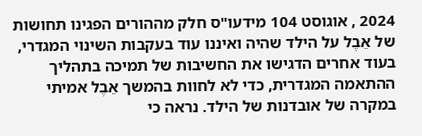2024 , אוגוסט 104 מידעו"ס חלק מההורים הפגינו תחושות של אֵבֶל על הילד שהיה ואיננו עוד בעקבות השינוי המגדרי, בעוד אחרים הדגישו את החשיבות של תמיכה בתהליך ההתאמה המגדרית, כדי לא לחוות בהמשך אֵבֶל אמיתי במקרה של אובדנות של הילד. נראה כי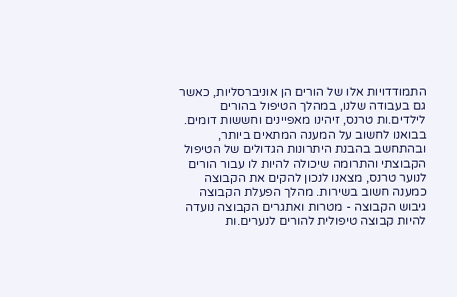התמודדויות אלו של הורים הן אוניברסליות, כאשר גם בעבודה שלנו, במהלך הטיפול בהורים לילדים.ות טרנס, זיהינו מאפיינים וחששות דומים. בבואנו לחשוב על המענה המתאים ביותר, ובהתחשב בהבנת היתרונות הגדולים של הטיפול הקבוצתי והתרומה שיכולה להיות לו עבור הורים לנוער טרנס, מצאנו לנכון להקים את הקבוצה כמענה חשוב בשירות. מהלך הפעלת הקבוצה גיבוש הקבוצה - מטרות ואתגרים הקבוצה נועדה להיות קבוצה טיפולית להורים לנערים.ות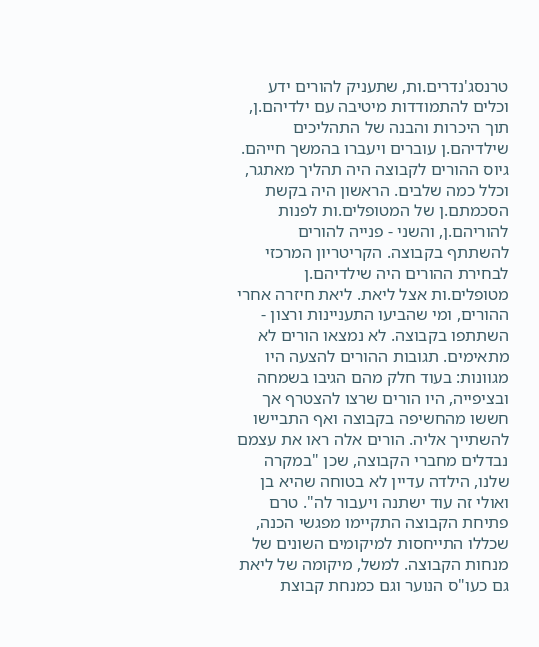טרנסג'נדרים.ות, שתעניק להורים ידע וכלים להתמודדות מיטיבה עם ילדיהם.ן, תוך היכרות והבנה של התהליכים שילדיהם.ן עוברים ויעברו בהמשך חייהם. גיוס ההורים לקבוצה היה תהליך מאתגר, וכלל כמה שלבים. הראשון היה בקשת הסכמתם.ן של המטופלים.ות לפנות להוריהם.ן, והשני - פנייה להורים להשתתף בקבוצה. הקריטריון המרכזי לבחירת ההורים היה שילדיהם.ן מטופלים.ות אצל ליאת. ליאת חיזרה אחרי ההורים, ומי שהביעו התעניינות ורצון - השתתפו בקבוצה. לא נמצאו הורים לא מתאימים. תגובות ההורים להצעה היו מגוונות: בעוד חלק מהם הגיבו בשמחה ובציפייה, היו הורים שרצו להצטרף אך חששו מהחשיפה בקבוצה ואף התביישו להשתייך אליה. הורים אלה ראו את עצמם נבדלים מחברי הקבוצה, שכן "במקרה שלנו, הילדה עדיין לא בטוחה שהיא בן ואולי זה עוד ישתנה ויעבור לה". טרם פתיחת הקבוצה התקיימו מפגשי הכנה, שכללו התייחסות למיקומים השונים של מנחות הקבוצה. למשל, מיקומה של ליאת גם כעו"ס הנוער וגם כמנחת קבוצת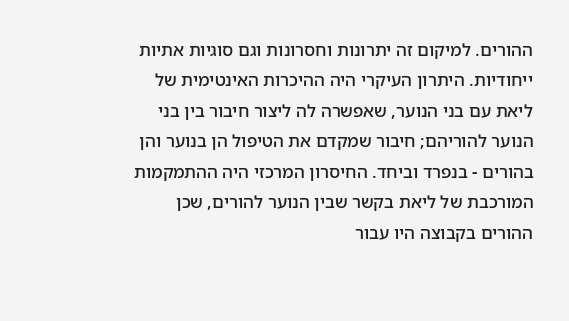ההורים. למיקום זה יתרונות וחסרונות וגם סוגיות אתיות ייחודיות. היתרון העיקרי היה ההיכרות האינטימית של ליאת עם בני הנוער, שאפשרה לה ליצור חיבור בין בני הנוער להוריהם; חיבור שמקדם את הטיפול הן בנוער והן בהורים - בנפרד וביחד. החיסרון המרכזי היה ההתמקמות המורכבת של ליאת בקשר שבין הנוער להורים, שכן ההורים בקבוצה היו עבור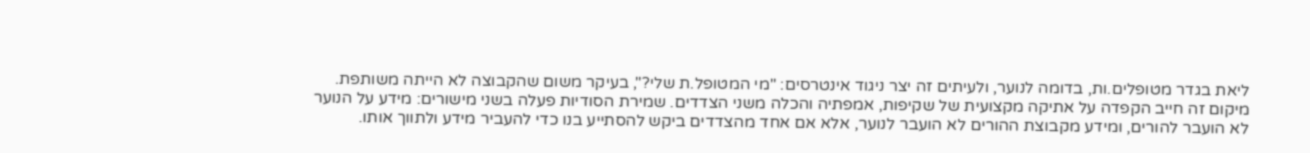ליאת בגדר מטופלים.ות, בדומה לנוער, ולעיתים זה יצר ניגוד אינטרסים: "מי המטופל.ת שלי?", בעיקר משום שהקבוצה לא הייתה משותפת. מיקום זה חייב הקפדה על אתיקה מקצועית של שקיפות, אמפתיה והכלה משני הצדדים. שמירת הסודיות פעלה בשני מישורים: מידע על הנוער לא הועבר להורים, ומידע מקבוצת ההורים לא הועבר לנוער, אלא אם אחד מהצדדים ביקש להסתייע בנו כדי להעביר מידע ולתווך אותו.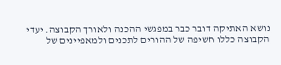נושא האתיקה דובר כבר במפגשי ההכנה ולאורך הקבוצה. יעדי הקבוצה כללו חשיפה של ההורים לתכנים ולמאפיינים של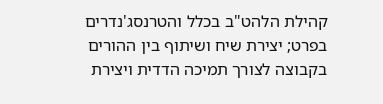קהילת הלהט"ב בכלל והטרנסג'נדרים בפרט; יצירת שיח ושיתוף בין ההורים בקבוצה לצורך תמיכה הדדית ויצירת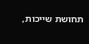תחושת שייכות,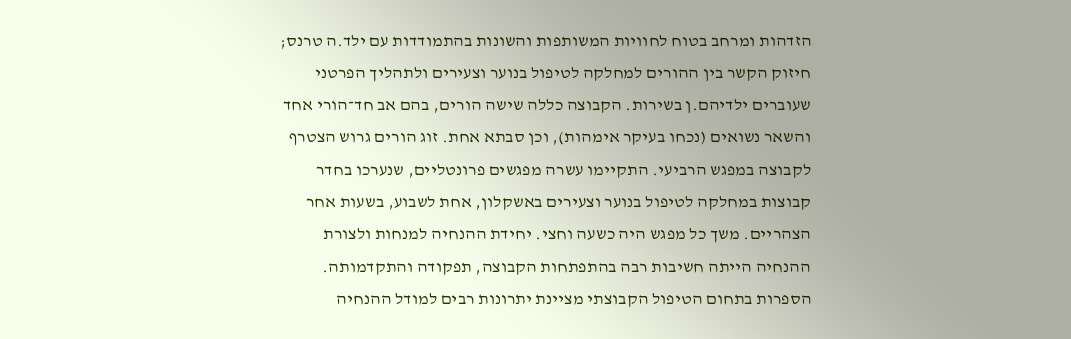הזדהות ומרחב בטוח לחוויות המשותפות והשונות בהתמודדות עם ילד.ה טרנס; חיזוק הקשר בין ההורים למחלקה לטיפול בנוער וצעירים ולתהליך הפרטני שעוברים ילדיהם.ן בשירות. הקבוצה כללה שישה הורים, בהם אב חד־הורי אחד והשאר נשואים (נכחו בעיקר אימהות), וכן סבתא אחת. זוג הורים גרוש הצטרף לקבוצה במפגש הרביעי. התקיימו עשרה מפגשים פרונטליים, שנערכו בחדר קבוצות במחלקה לטיפול בנוער וצעירים באשקלון, אחת לשבוע, בשעות אחר הצהריים. משך כל מפגש היה כשעה וחצי. יחידת ההנחיה למנחות ולצורת ההנחיה הייתה חשיבות רבה בהתפתחות הקבוצה, תפקודה והתקדמותה. הספרות בתחום הטיפול הקבוצתי מציינת יתרונות רבים למודל ההנחיה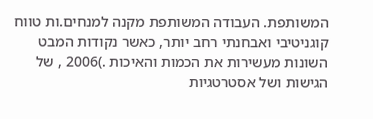המשותפת. העבודה המשותפת מקנה למנחים.ות טווח קוגניטיבי ואבחנתי רחב יותר, כאשר נקודות המבט השונות מעשירות את הכמות והאיכות .)2006 , של הגישות ושל אסטרטגיות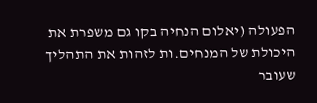הפעולה (יאלום הנחיה בקו גם משפרת את היכולת של המנחים.ות לזהות את התהליך שעובר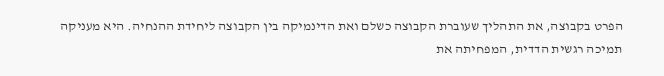הפרט בקבוצה, את התהליך שעוברת הקבוצה כשלם ואת הדינמיקה בין הקבוצה ליחידת ההנחיה. היא מעניקה תמיכה רגשית הדדית, המפחיתה את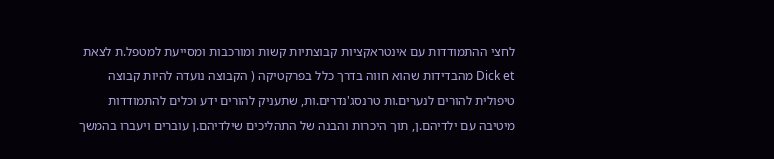לחצי ההתמודדות עם אינטראקציות קבוצתיות קשות ומורכבות ומסייעת למטפל.ת לצאת Dick et מהבדידות שהוא חווה בדרך כלל בפרקטיקה ( הקבוצה נועדה להיות קבוצה טיפולית להורים לנערים.ות טרנסג'נדרים.ות, שתעניק להורים ידע וכלים להתמודדות מיטיבה עם ילדיהם.ן, תוך היכרות והבנה של התהליכים שילדיהם.ן עוברים ויעברו בהמשך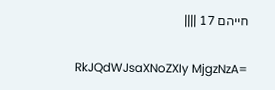חייהם 17 ||||

RkJQdWJsaXNoZXIy MjgzNzA=